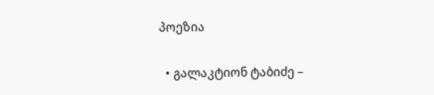პოეზია

  • გალაკტიონ ტაბიძე –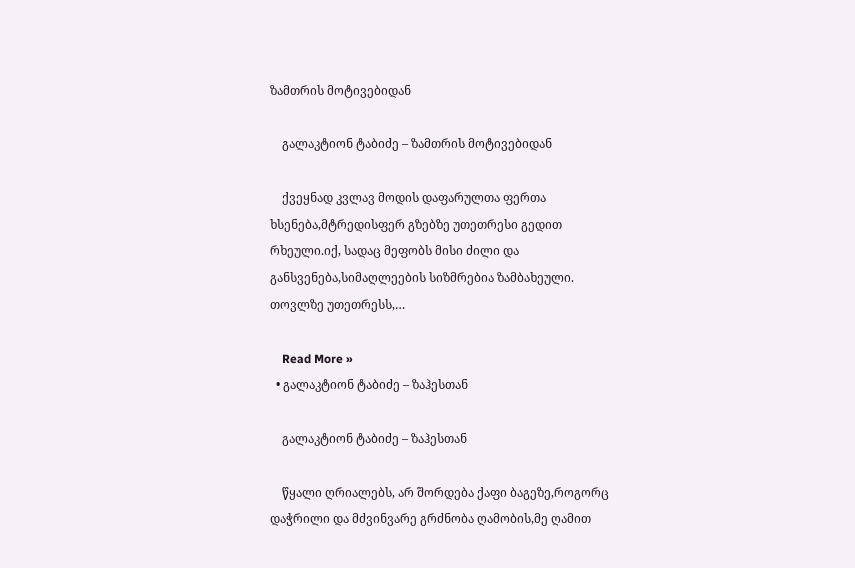ზამთრის მოტივებიდან

    გალაკტიონ ტაბიძე – ზამთრის მოტივებიდან

    ქვეყნად კვლავ მოდის დაფარულთა ფერთა ხსენება,მტრედისფერ გზებზე უთეთრესი გედით რხეული.იქ, სადაც მეფობს მისი ძილი და განსვენება,სიმაღლეების სიზმრებია ზამბახეული. თოვლზე უთეთრესს,…

    Read More »
  • გალაკტიონ ტაბიძე – ზაჰესთან

    გალაკტიონ ტაბიძე – ზაჰესთან

    წყალი ღრიალებს, არ შორდება ქაფი ბაგეზე,როგორც დაჭრილი და მძვინვარე გრძნობა ღამობის,მე ღამით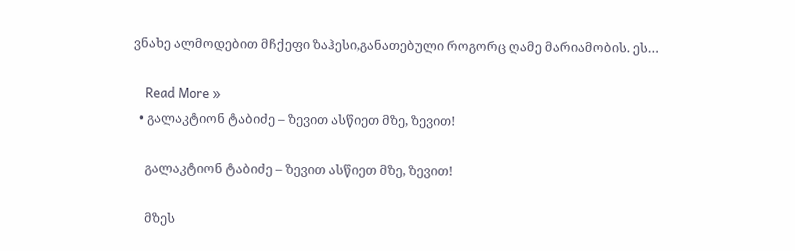ვნახე ალმოდებით მჩქეფი ზაჰესი,განათებული როგორც ღამე მარიამობის. ეს…

    Read More »
  • გალაკტიონ ტაბიძე – ზევით ასწიეთ მზე, ზევით!

    გალაკტიონ ტაბიძე – ზევით ასწიეთ მზე, ზევით!

    მზეს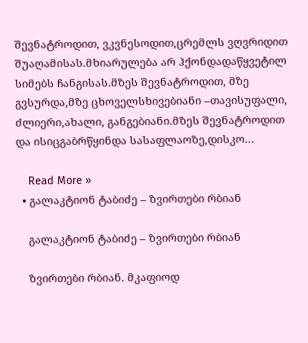შევნატროდით, ვკვნესოდით,ცრემლს ვღვრიდით შუაღამისას.მხიარულება არ ჰქონდადაწყვეტილ სიმებს ჩანგისას.მზეს შევნატროდით, მზე გვსურდა,მზე ცხოველსხივებიანი –თავისუფალი, ძლიერი,ახალი, განგებიანი.მზეს შევნატროდით და ისიცგაბრწყინდა სასაფლაოზე,დისკო…

    Read More »
  • გალაკტიონ ტაბიძე – ზვირთები რბიან

    გალაკტიონ ტაბიძე – ზვირთები რბიან

    ზვირთები რბიან. მკაფიოდ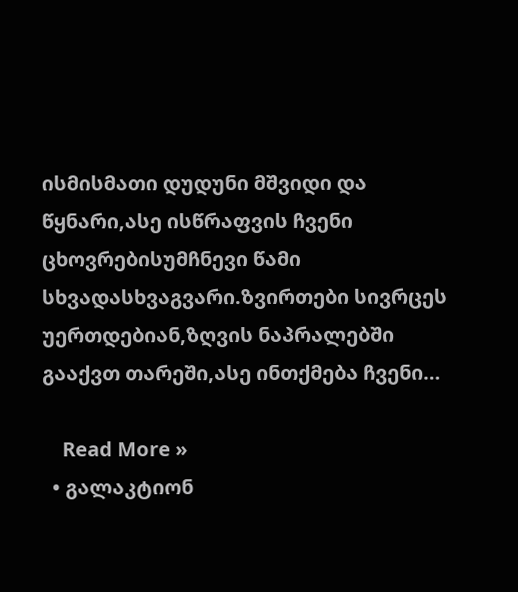ისმისმათი დუდუნი მშვიდი და წყნარი,ასე ისწრაფვის ჩვენი ცხოვრებისუმჩნევი წამი სხვადასხვაგვარი.ზვირთები სივრცეს უერთდებიან,ზღვის ნაპრალებში გააქვთ თარეში,ასე ინთქმება ჩვენი…

    Read More »
  • გალაკტიონ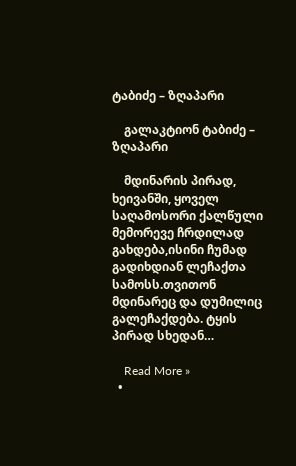ტაბიძე – ზღაპარი

    გალაკტიონ ტაბიძე – ზღაპარი

    მდინარის პირად, ხეივანში, ყოველ საღამოსორი ქალწული მემორევე ჩრდილად გახდება,ისინი ჩუმად გადიხდიან ლეჩაქთა სამოსს.თვითონ მდინარეც და დუმილიც გალეჩაქდება. ტყის პირად სხედან…

    Read More »
  •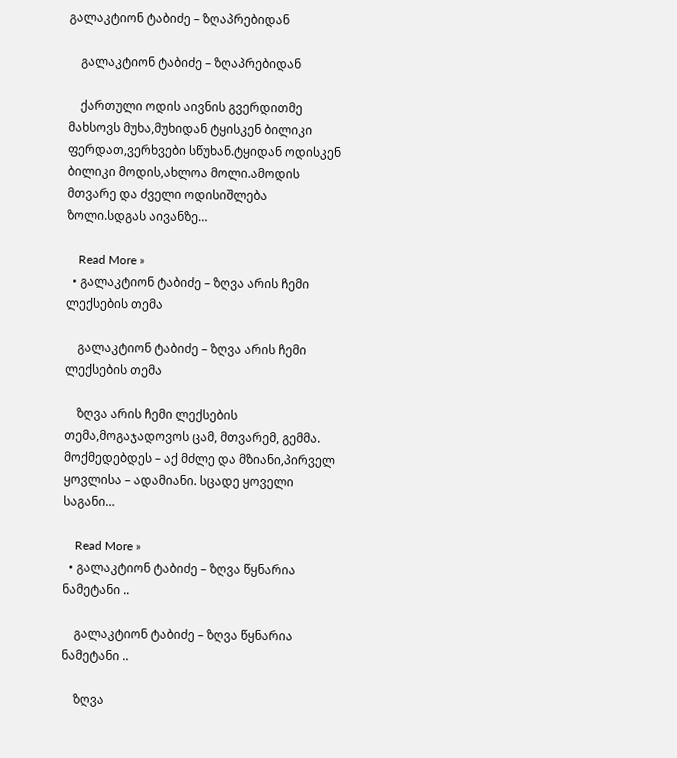გალაკტიონ ტაბიძე – ზღაპრებიდან

    გალაკტიონ ტაბიძე – ზღაპრებიდან

    ქართული ოდის აივნის გვერდითმე მახსოვს მუხა,მუხიდან ტყისკენ ბილიკი ფერდათ,ვერხვები სწუხან.ტყიდან ოდისკენ ბილიკი მოდის,ახლოა მოლი.ამოდის მთვარე და ძველი ოდისიშლება ზოლი.სდგას აივანზე…

    Read More »
  • გალაკტიონ ტაბიძე – ზღვა არის ჩემი ლექსების თემა

    გალაკტიონ ტაბიძე – ზღვა არის ჩემი ლექსების თემა

    ზღვა არის ჩემი ლექსების თემა,მოგაჯადოვოს ცამ, მთვარემ, გემმა. მოქმედებდეს – აქ მძლე და მზიანი,პირველ ყოვლისა – ადამიანი. სცადე ყოველი საგანი…

    Read More »
  • გალაკტიონ ტაბიძე – ზღვა წყნარია ნამეტანი ..

    გალაკტიონ ტაბიძე – ზღვა წყნარია ნამეტანი ..

    ზღვა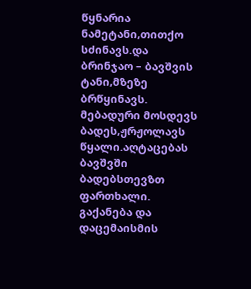წყნარია ნამეტანი,თითქო სძინავს.და ბრინჯაო – ბავშვის ტანი,მზეზე ბრწყინავს. მებადური მოსდევს ბადეს,ჟრჟოლავს წყალი.აღტაცებას ბავშვში ბადებსთევზთ ფართხალი. გაქანება და დაცემაისმის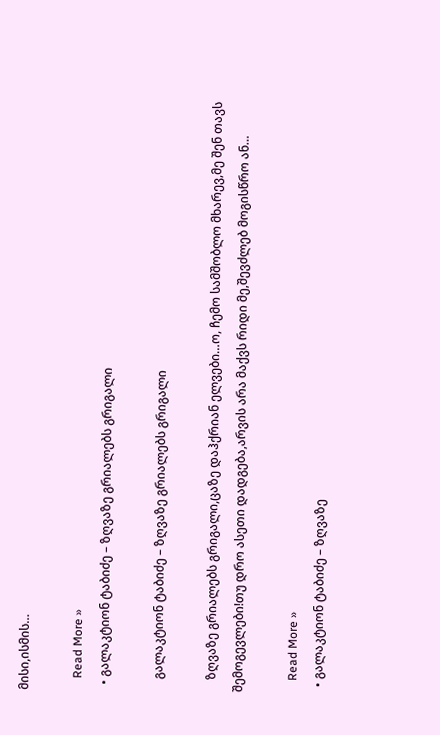მისი,ისმის…

    Read More »
  • გალაკტიონ ტაბიძე – ზღვაზე გრიალებს გრიგალი

    გალაკტიონ ტაბიძე – ზღვაზე გრიალებს გრიგალი

    ზღვაზე გრიალებს გრიგალი,ცაზე დაჰქრიან ელვები…ო, ჩემო სამშობლო მხარევ,მე შენ თავს შემოგევლები!თუ დრო ასეთი დადგება,არვის არა მაქვს რიდი მე,შევძლებ მოგისწრო ან…

    Read More »
  • გალაკტიონ ტაბიძე – ზღვაზე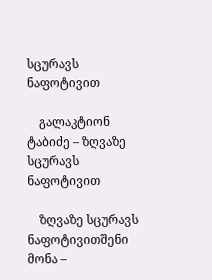სცურავს ნაფოტივით

    გალაკტიონ ტაბიძე – ზღვაზე სცურავს ნაფოტივით

    ზღვაზე სცურავს ნაფოტივითშენი მონა –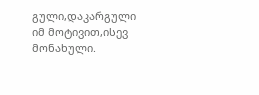გული,დაკარგული იმ მოტივით,ისევ მონახული.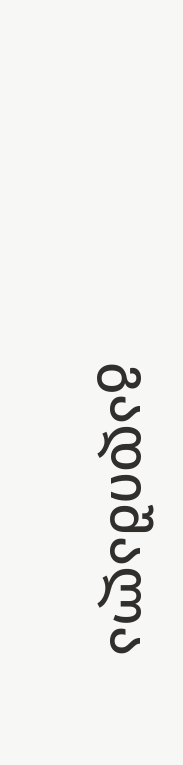გადიშალა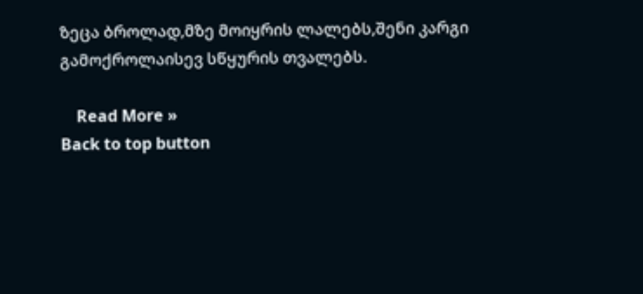ზეცა ბროლად,მზე მოიყრის ლალებს,შენი კარგი გამოქროლაისევ სწყურის თვალებს.

    Read More »
Back to top button